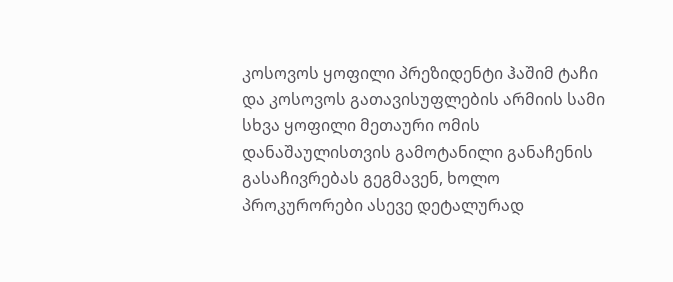კოსოვოს ყოფილი პრეზიდენტი ჰაშიმ ტაჩი და კოსოვოს გათავისუფლების არმიის სამი სხვა ყოფილი მეთაური ომის დანაშაულისთვის გამოტანილი განაჩენის გასაჩივრებას გეგმავენ, ხოლო პროკურორები ასევე დეტალურად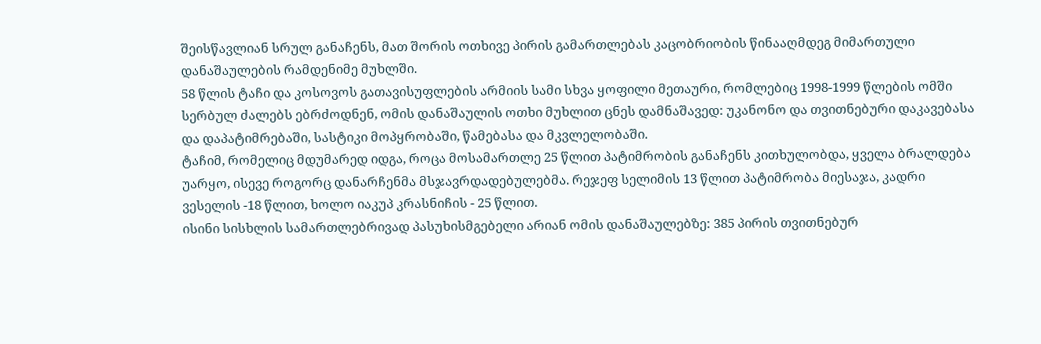შეისწავლიან სრულ განაჩენს, მათ შორის ოთხივე პირის გამართლებას კაცობრიობის წინააღმდეგ მიმართული დანაშაულების რამდენიმე მუხლში.
58 წლის ტაჩი და კოსოვოს გათავისუფლების არმიის სამი სხვა ყოფილი მეთაური, რომლებიც 1998-1999 წლების ომში სერბულ ძალებს ებრძოდნენ, ომის დანაშაულის ოთხი მუხლით ცნეს დამნაშავედ: უკანონო და თვითნებური დაკავებასა და დაპატიმრებაში, სასტიკი მოპყრობაში, წამებასა და მკვლელობაში.
ტაჩიმ, რომელიც მდუმარედ იდგა, როცა მოსამართლე 25 წლით პატიმრობის განაჩენს კითხულობდა, ყველა ბრალდება უარყო, ისევე როგორც დანარჩენმა მსჯავრდადებულებმა. რეჯეფ სელიმის 13 წლით პატიმრობა მიესაჯა, კადრი ვესელის -18 წლით, ხოლო იაკუპ კრასნიჩის - 25 წლით.
ისინი სისხლის სამართლებრივად პასუხისმგებელი არიან ომის დანაშაულებზე: 385 პირის თვითნებურ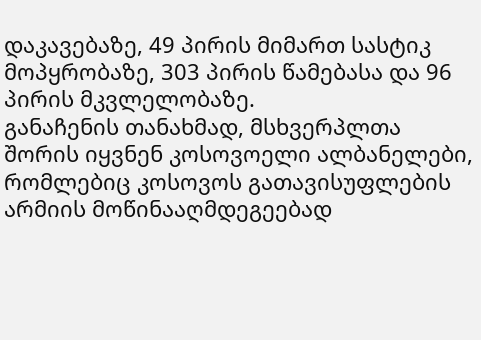დაკავებაზე, 49 პირის მიმართ სასტიკ მოპყრობაზე, 303 პირის წამებასა და 96 პირის მკვლელობაზე.
განაჩენის თანახმად, მსხვერპლთა შორის იყვნენ კოსოვოელი ალბანელები, რომლებიც კოსოვოს გათავისუფლების არმიის მოწინააღმდეგეებად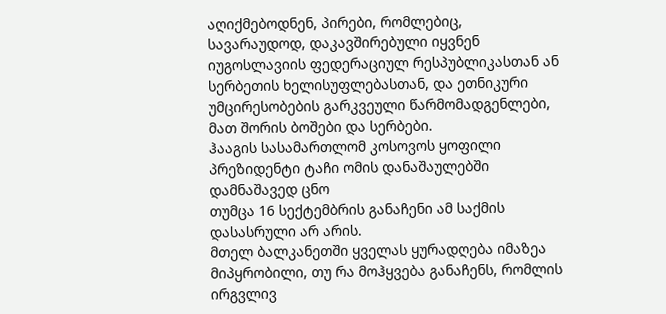აღიქმებოდნენ, პირები, რომლებიც, სავარაუდოდ, დაკავშირებული იყვნენ იუგოსლავიის ფედერაციულ რესპუბლიკასთან ან სერბეთის ხელისუფლებასთან, და ეთნიკური უმცირესობების გარკვეული წარმომადგენლები, მათ შორის ბოშები და სერბები.
ჰააგის სასამართლომ კოსოვოს ყოფილი პრეზიდენტი ტაჩი ომის დანაშაულებში დამნაშავედ ცნო
თუმცა 16 სექტემბრის განაჩენი ამ საქმის დასასრული არ არის.
მთელ ბალკანეთში ყველას ყურადღება იმაზეა მიპყრობილი, თუ რა მოჰყვება განაჩენს, რომლის ირგვლივ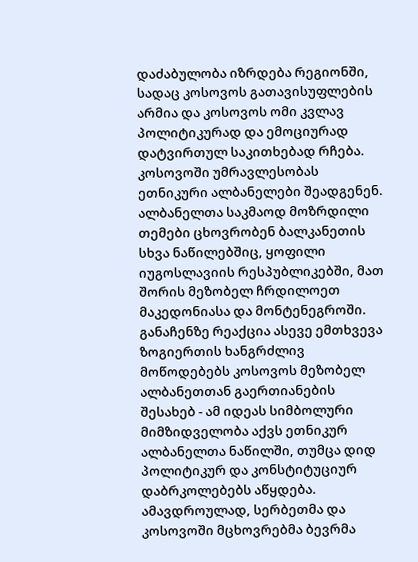დაძაბულობა იზრდება რეგიონში, სადაც კოსოვოს გათავისუფლების არმია და კოსოვოს ომი კვლავ პოლიტიკურად და ემოციურად დატვირთულ საკითხებად რჩება.
კოსოვოში უმრავლესობას ეთნიკური ალბანელები შეადგენენ. ალბანელთა საკმაოდ მოზრდილი თემები ცხოვრობენ ბალკანეთის სხვა ნაწილებშიც, ყოფილი იუგოსლავიის რესპუბლიკებში, მათ შორის მეზობელ ჩრდილოეთ მაკედონიასა და მონტენეგროში.
განაჩენზე რეაქცია ასევე ემთხვევა ზოგიერთის ხანგრძლივ მოწოდებებს კოსოვოს მეზობელ ალბანეთთან გაერთიანების შესახებ - ამ იდეას სიმბოლური მიმზიდველობა აქვს ეთნიკურ ალბანელთა ნაწილში, თუმცა დიდ პოლიტიკურ და კონსტიტუციურ დაბრკოლებებს აწყდება.
ამავდროულად, სერბეთმა და კოსოვოში მცხოვრებმა ბევრმა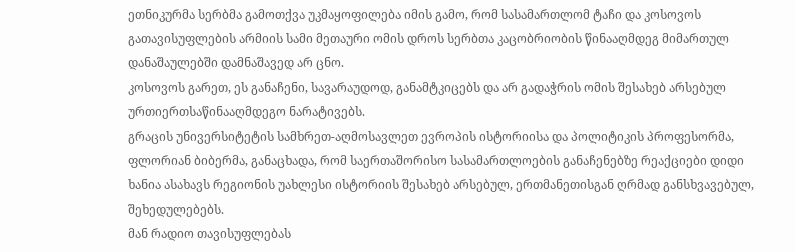ეთნიკურმა სერბმა გამოთქვა უკმაყოფილება იმის გამო, რომ სასამართლომ ტაჩი და კოსოვოს გათავისუფლების არმიის სამი მეთაური ომის დროს სერბთა კაცობრიობის წინააღმდეგ მიმართულ დანაშაულებში დამნაშავედ არ ცნო.
კოსოვოს გარეთ, ეს განაჩენი, სავარაუდოდ, განამტკიცებს და არ გადაჭრის ომის შესახებ არსებულ ურთიერთსაწინააღმდეგო ნარატივებს.
გრაცის უნივერსიტეტის სამხრეთ-აღმოსავლეთ ევროპის ისტორიისა და პოლიტიკის პროფესორმა, ფლორიან ბიბერმა, განაცხადა, რომ საერთაშორისო სასამართლოების განაჩენებზე რეაქციები დიდი ხანია ასახავს რეგიონის უახლესი ისტორიის შესახებ არსებულ, ერთმანეთისგან ღრმად განსხვავებულ, შეხედულებებს.
მან რადიო თავისუფლებას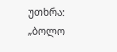უთხრა: „ბოლო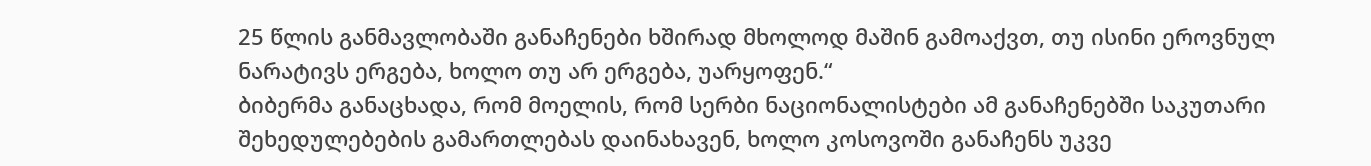25 წლის განმავლობაში განაჩენები ხშირად მხოლოდ მაშინ გამოაქვთ, თუ ისინი ეროვნულ ნარატივს ერგება, ხოლო თუ არ ერგება, უარყოფენ.“
ბიბერმა განაცხადა, რომ მოელის, რომ სერბი ნაციონალისტები ამ განაჩენებში საკუთარი შეხედულებების გამართლებას დაინახავენ, ხოლო კოსოვოში განაჩენს უკვე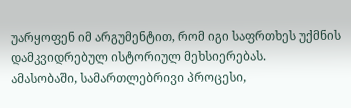უარყოფენ იმ არგუმენტით, რომ იგი საფრთხეს უქმნის დამკვიდრებულ ისტორიულ მეხსიერებას.
ამასობაში, სამართლებრივი პროცესი,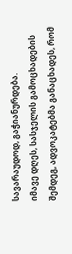სავარაუდოდ, გაჭიანურდება.
იმავე დღეს, სასჯელის გამოცხადების შემდეგ, ადვოკატებმა განაცხადეს, რომ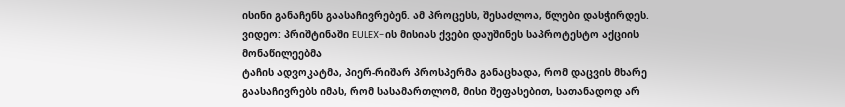ისინი განაჩენს გაასაჩივრებენ. ამ პროცესს, შესაძლოა, წლები დასჭირდეს.
ვიდეო: პრიშტინაში EULEX-ის მისიას ქვები დაუშინეს საპროტესტო აქციის მონაწილეებმა
ტაჩის ადვოკატმა, პიერ-რიშარ პროსპერმა განაცხადა, რომ დაცვის მხარე გაასაჩივრებს იმას, რომ სასამართლომ, მისი შეფასებით, სათანადოდ არ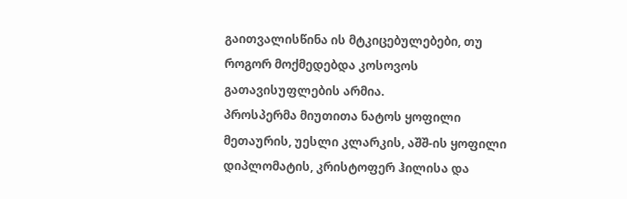გაითვალისწინა ის მტკიცებულებები, თუ როგორ მოქმედებდა კოსოვოს გათავისუფლების არმია.
პროსპერმა მიუთითა ნატოს ყოფილი მეთაურის, უესლი კლარკის, აშშ-ის ყოფილი დიპლომატის, კრისტოფერ ჰილისა და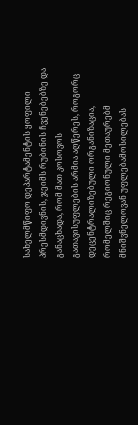სახელმწიფო დეპარტამენტის ყოფილი პრესმდივნის, ჯეიმს რუბინის ჩვენებებზე და განაცხადა, რომ მათ კოსოვოს გათავისუფლების არმია აღწერეს, როგორც დეცენტრალიზებული ორგანიზაცია, რომელშიც რეგიონული მეთაურებმ მნიშვნელოვან უფლებამოსილებას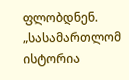ფლობდნენ.
„სასამართლომ ისტორია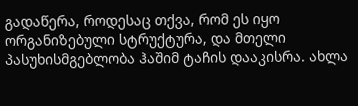გადაწერა, როდესაც თქვა, რომ ეს იყო ორგანიზებული სტრუქტურა, და მთელი პასუხისმგებლობა ჰაშიმ ტაჩის დააკისრა. ახლა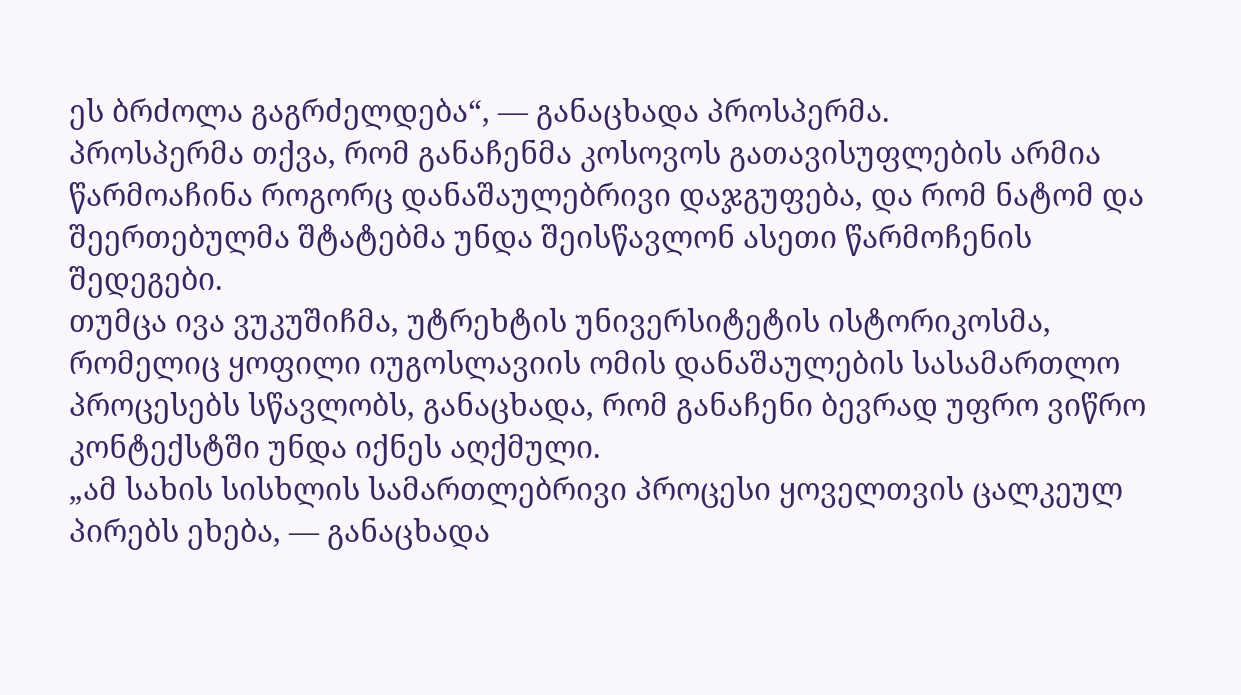ეს ბრძოლა გაგრძელდება“, — განაცხადა პროსპერმა.
პროსპერმა თქვა, რომ განაჩენმა კოსოვოს გათავისუფლების არმია წარმოაჩინა როგორც დანაშაულებრივი დაჯგუფება, და რომ ნატომ და შეერთებულმა შტატებმა უნდა შეისწავლონ ასეთი წარმოჩენის შედეგები.
თუმცა ივა ვუკუშიჩმა, უტრეხტის უნივერსიტეტის ისტორიკოსმა, რომელიც ყოფილი იუგოსლავიის ომის დანაშაულების სასამართლო პროცესებს სწავლობს, განაცხადა, რომ განაჩენი ბევრად უფრო ვიწრო კონტექსტში უნდა იქნეს აღქმული.
„ამ სახის სისხლის სამართლებრივი პროცესი ყოველთვის ცალკეულ პირებს ეხება, — განაცხადა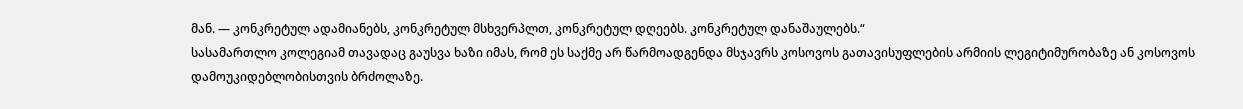მან. — კონკრეტულ ადამიანებს, კონკრეტულ მსხვერპლთ, კონკრეტულ დღეებს. კონკრეტულ დანაშაულებს.“
სასამართლო კოლეგიამ თავადაც გაუსვა ხაზი იმას, რომ ეს საქმე არ წარმოადგენდა მსჯავრს კოსოვოს გათავისუფლების არმიის ლეგიტიმურობაზე ან კოსოვოს დამოუკიდებლობისთვის ბრძოლაზე.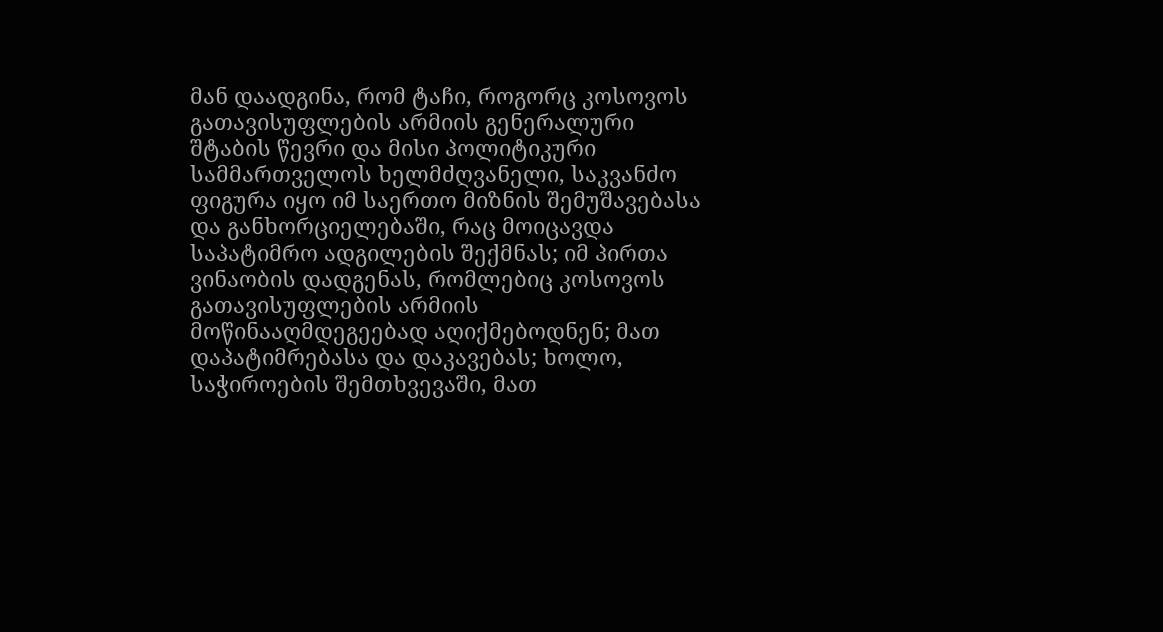მან დაადგინა, რომ ტაჩი, როგორც კოსოვოს გათავისუფლების არმიის გენერალური შტაბის წევრი და მისი პოლიტიკური სამმართველოს ხელმძღვანელი, საკვანძო ფიგურა იყო იმ საერთო მიზნის შემუშავებასა და განხორციელებაში, რაც მოიცავდა საპატიმრო ადგილების შექმნას; იმ პირთა ვინაობის დადგენას, რომლებიც კოსოვოს გათავისუფლების არმიის მოწინააღმდეგეებად აღიქმებოდნენ; მათ დაპატიმრებასა და დაკავებას; ხოლო, საჭიროების შემთხვევაში, მათ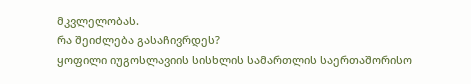მკვლელობას.
რა შეიძლება გასაჩივრდეს?
ყოფილი იუგოსლავიის სისხლის სამართლის საერთაშორისო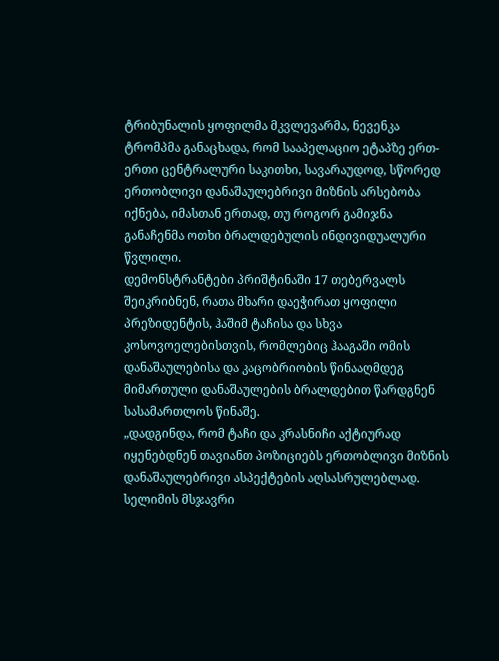ტრიბუნალის ყოფილმა მკვლევარმა, ნევენკა ტრომპმა განაცხადა, რომ სააპელაციო ეტაპზე ერთ-ერთი ცენტრალური საკითხი, სავარაუდოდ, სწორედ ერთობლივი დანაშაულებრივი მიზნის არსებობა იქნება, იმასთან ერთად, თუ როგორ გამიჯნა განაჩენმა ოთხი ბრალდებულის ინდივიდუალური წვლილი.
დემონსტრანტები პრიშტინაში 17 თებერვალს შეიკრიბნენ, რათა მხარი დაეჭირათ ყოფილი პრეზიდენტის, ჰაშიმ ტაჩისა და სხვა კოსოვოელებისთვის, რომლებიც ჰააგაში ომის დანაშაულებისა და კაცობრიობის წინააღმდეგ მიმართული დანაშაულების ბრალდებით წარდგნენ სასამართლოს წინაშე.
„დადგინდა, რომ ტაჩი და კრასნიჩი აქტიურად იყენებდნენ თავიანთ პოზიციებს ერთობლივი მიზნის დანაშაულებრივი ასპექტების აღსასრულებლად. სელიმის მსჯავრი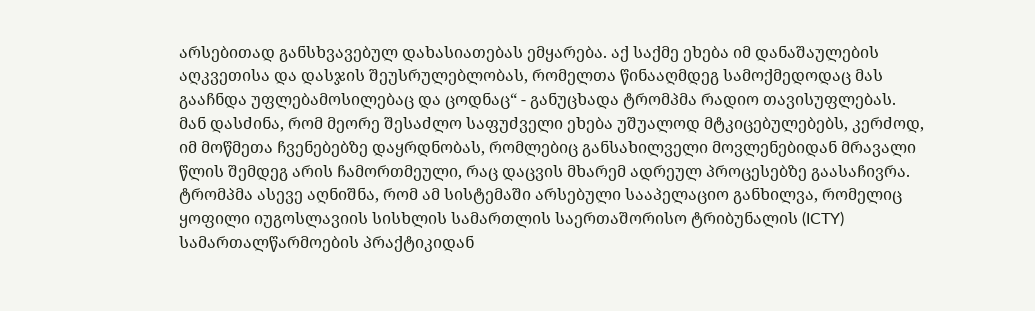არსებითად განსხვავებულ დახასიათებას ემყარება. აქ საქმე ეხება იმ დანაშაულების აღკვეთისა და დასჯის შეუსრულებლობას, რომელთა წინააღმდეგ სამოქმედოდაც მას გააჩნდა უფლებამოსილებაც და ცოდნაც“ - განუცხადა ტრომპმა რადიო თავისუფლებას.
მან დასძინა, რომ მეორე შესაძლო საფუძველი ეხება უშუალოდ მტკიცებულებებს, კერძოდ, იმ მოწმეთა ჩვენებებზე დაყრდნობას, რომლებიც განსახილველი მოვლენებიდან მრავალი წლის შემდეგ არის ჩამორთმეული, რაც დაცვის მხარემ ადრეულ პროცესებზე გაასაჩივრა.
ტრომპმა ასევე აღნიშნა, რომ ამ სისტემაში არსებული სააპელაციო განხილვა, რომელიც ყოფილი იუგოსლავიის სისხლის სამართლის საერთაშორისო ტრიბუნალის (ICTY) სამართალწარმოების პრაქტიკიდან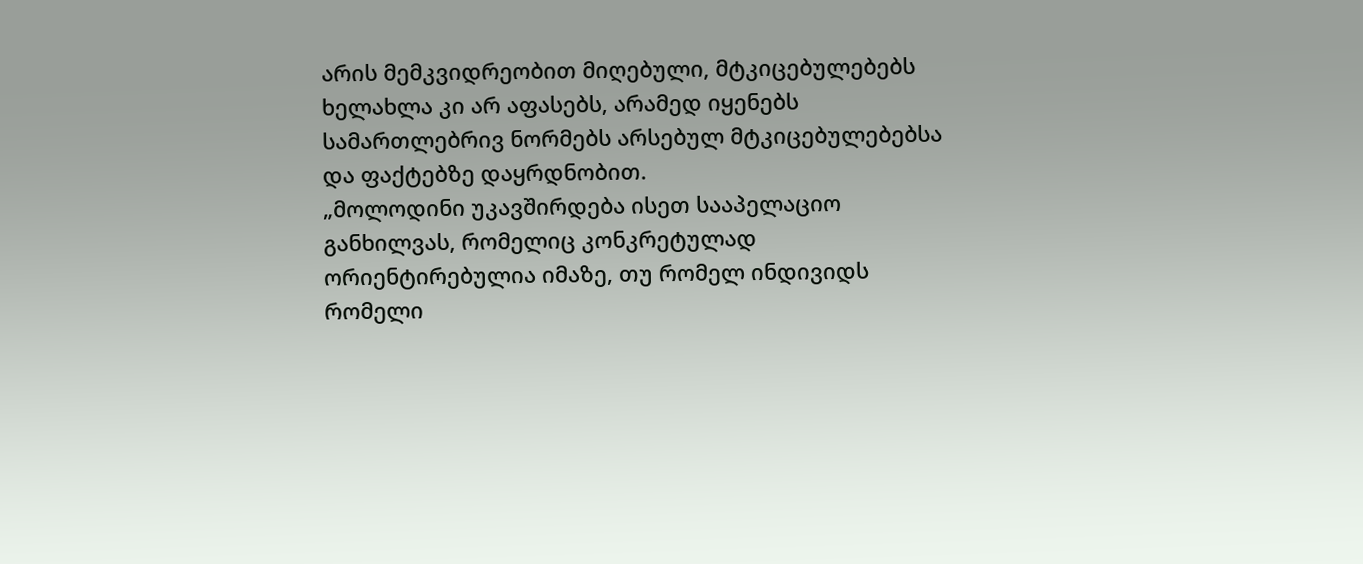არის მემკვიდრეობით მიღებული, მტკიცებულებებს ხელახლა კი არ აფასებს, არამედ იყენებს სამართლებრივ ნორმებს არსებულ მტკიცებულებებსა და ფაქტებზე დაყრდნობით.
„მოლოდინი უკავშირდება ისეთ სააპელაციო განხილვას, რომელიც კონკრეტულად ორიენტირებულია იმაზე, თუ რომელ ინდივიდს რომელი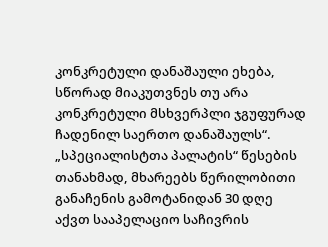კონკრეტული დანაშაული ეხება, სწორად მიაკუთვნეს თუ არა კონკრეტული მსხვერპლი ჯგუფურად ჩადენილ საერთო დანაშაულს“.
„სპეციალისტთა პალატის“ წესების თანახმად, მხარეებს წერილობითი განაჩენის გამოტანიდან 30 დღე აქვთ სააპელაციო საჩივრის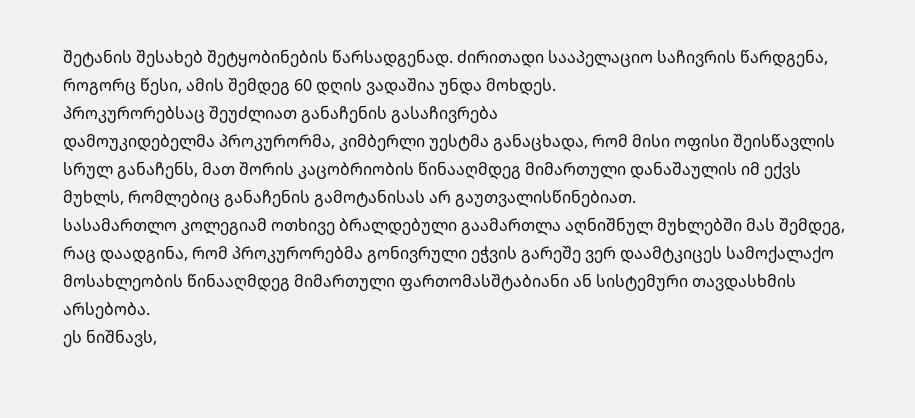შეტანის შესახებ შეტყობინების წარსადგენად. ძირითადი სააპელაციო საჩივრის წარდგენა, როგორც წესი, ამის შემდეგ 60 დღის ვადაშია უნდა მოხდეს.
პროკურორებსაც შეუძლიათ განაჩენის გასაჩივრება
დამოუკიდებელმა პროკურორმა, კიმბერლი უესტმა განაცხადა, რომ მისი ოფისი შეისწავლის სრულ განაჩენს, მათ შორის კაცობრიობის წინააღმდეგ მიმართული დანაშაულის იმ ექვს მუხლს, რომლებიც განაჩენის გამოტანისას არ გაუთვალისწინებიათ.
სასამართლო კოლეგიამ ოთხივე ბრალდებული გაამართლა აღნიშნულ მუხლებში მას შემდეგ, რაც დაადგინა, რომ პროკურორებმა გონივრული ეჭვის გარეშე ვერ დაამტკიცეს სამოქალაქო მოსახლეობის წინააღმდეგ მიმართული ფართომასშტაბიანი ან სისტემური თავდასხმის არსებობა.
ეს ნიშნავს,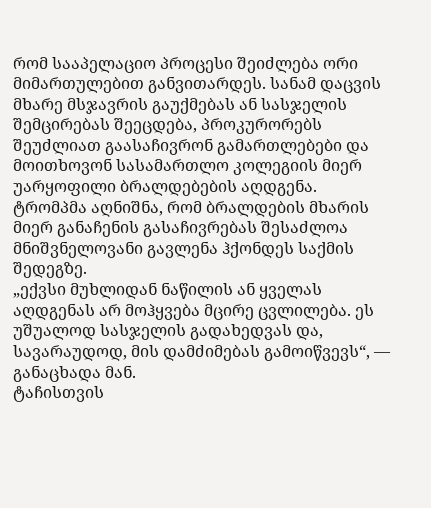რომ სააპელაციო პროცესი შეიძლება ორი მიმართულებით განვითარდეს. სანამ დაცვის მხარე მსჯავრის გაუქმებას ან სასჯელის შემცირებას შეეცდება, პროკურორებს შეუძლიათ გაასაჩივრონ გამართლებები და მოითხოვონ სასამართლო კოლეგიის მიერ უარყოფილი ბრალდებების აღდგენა.
ტრომპმა აღნიშნა, რომ ბრალდების მხარის მიერ განაჩენის გასაჩივრებას შესაძლოა მნიშვნელოვანი გავლენა ჰქონდეს საქმის შედეგზე.
„ექვსი მუხლიდან ნაწილის ან ყველას აღდგენას არ მოჰყვება მცირე ცვლილება. ეს უშუალოდ სასჯელის გადახედვას და, სავარაუდოდ, მის დამძიმებას გამოიწვევს“, — განაცხადა მან.
ტაჩისთვის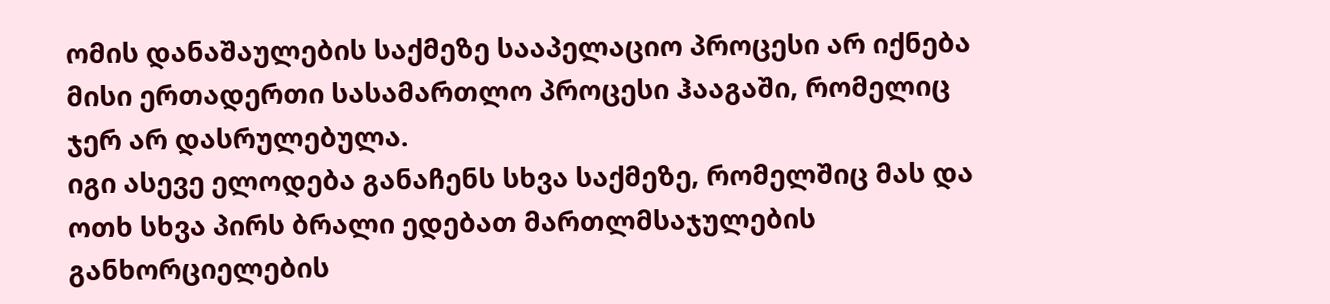ომის დანაშაულების საქმეზე სააპელაციო პროცესი არ იქნება მისი ერთადერთი სასამართლო პროცესი ჰააგაში, რომელიც ჯერ არ დასრულებულა.
იგი ასევე ელოდება განაჩენს სხვა საქმეზე, რომელშიც მას და ოთხ სხვა პირს ბრალი ედებათ მართლმსაჯულების განხორციელების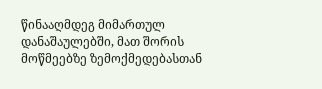წინააღმდეგ მიმართულ დანაშაულებში, მათ შორის მოწმეებზე ზემოქმედებასთან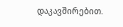დაკავშირებით.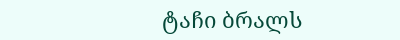ტაჩი ბრალს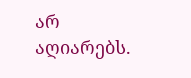არ აღიარებს.